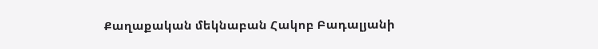Քաղաքական մեկնաբան Հակոբ Բադալյանի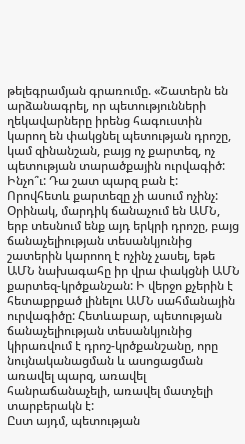թելեգրամյան գրառումը. «Շատերն են արձանագրել, որ պետությունների ղեկավարները իրենց հագուստին կարող են փակցնել պետության դրոշը, կամ զինանշան, բայց ոչ քարտեզ, ոչ պետության տարածքային ուրվագիծ:
Ինչո՞ւ: Դա շատ պարզ բան է: Որովհետև քարտեզը չի ասում ոչինչ: Օրինակ, մարդիկ ճանաչում են ԱՄՆ, երբ տեսնում ենք այդ երկրի դրոշը, բայց ճանաչելիության տեսանկյունից շատերին կարոող է ոչինչ չասել, եթե ԱՄՆ նախագահը իր վրա փակցնի ԱՄՆ քարտեզ-կրծքանշան: Ի վերջո քչերին է հետաքրքած լինելու ԱՄՆ սահմանային ուրվագիծը: Հետևաբար, պետության ճանաչելիության տեսանկյունից կիրառվում է դրոշ-կրծքանշանը, որը նույնականացման և ասոցացման առավել պարզ, առավել հանրաճանաչելի, առավել մատչելի տարբերակն է:
Ըստ այդմ, պետության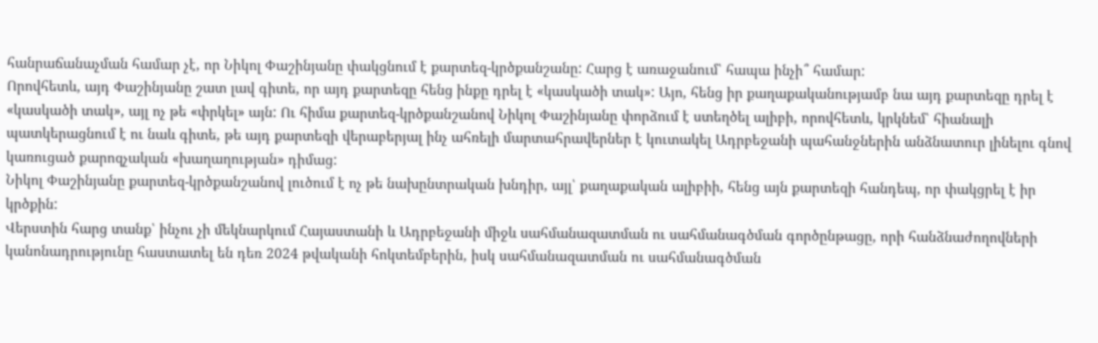հանրաճանաչման համար չէ, որ Նիկոլ Փաշինյանը փակցնում է քարտեզ-կրծքանշանը: Հարց է առաջանում՝ հապա ինչի՞ համար:
Որովհետև, այդ Փաշինյանը շատ լավ գիտե, որ այդ քարտեզը հենց ինքը դրել է «կասկածի տակ»: Այո, հենց իր քաղաքականությամբ նա այդ քարտեզը դրել է «կասկածի տակ», այլ ոչ թե «փրկել» այն: Ու հիմա քարտեզ-կրծքանշանով Նիկոլ Փաշինյանը փորձում է ստեղծել ալիբի, որովհետև, կրկնեմ՝ հիանալի պատկերացնում է ու նաև գիտե, թե այդ քարտեզի վերաբերյալ ինչ ահռելի մարտահրավերներ է կուտակել Ադրբեջանի պահանջներին անձնատուր լինելու գնով կառուցած քարոզչական «խաղաղության» դիմաց:
Նիկոլ Փաշինյանը քարտեզ-կրծքանշանով լուծում է ոչ թե նախընտրական խնդիր, այլ՝ քաղաքական ալիբիի, հենց այն քարտեզի հանդեպ, որ փակցրել է իր կրծքին:
Վերստին հարց տանք՝ ինչու չի մեկնարկում Հայաստանի և Ադրբեջանի միջև սահմանազատման ու սահմանագծման գործընթացը, որի հանձնաժողովների կանոնադրությունը հաստատել են դեռ 2024 թվականի հոկտեմբերին, իսկ սահմանազատման ու սահմանագծման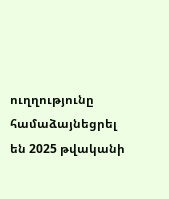ուղղությունը համաձայնեցրել են 2025 թվականի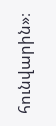հունվարին»։